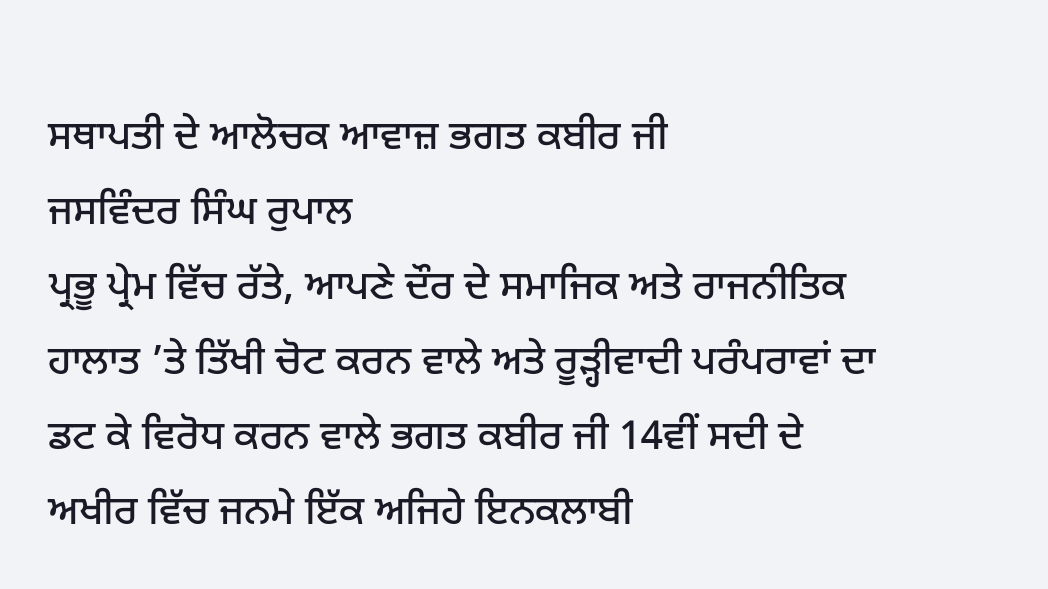ਸਥਾਪਤੀ ਦੇ ਆਲੋਚਕ ਆਵਾਜ਼ ਭਗਤ ਕਬੀਰ ਜੀ
ਜਸਵਿੰਦਰ ਸਿੰਘ ਰੁਪਾਲ
ਪ੍ਰਭੂ ਪ੍ਰੇਮ ਵਿੱਚ ਰੱਤੇ, ਆਪਣੇ ਦੌਰ ਦੇ ਸਮਾਜਿਕ ਅਤੇ ਰਾਜਨੀਤਿਕ ਹਾਲਾਤ ’ਤੇ ਤਿੱਖੀ ਚੋਟ ਕਰਨ ਵਾਲੇ ਅਤੇ ਰੂੜ੍ਹੀਵਾਦੀ ਪਰੰਪਰਾਵਾਂ ਦਾ ਡਟ ਕੇ ਵਿਰੋਧ ਕਰਨ ਵਾਲੇ ਭਗਤ ਕਬੀਰ ਜੀ 14ਵੀਂ ਸਦੀ ਦੇ ਅਖੀਰ ਵਿੱਚ ਜਨਮੇ ਇੱਕ ਅਜਿਹੇ ਇਨਕਲਾਬੀ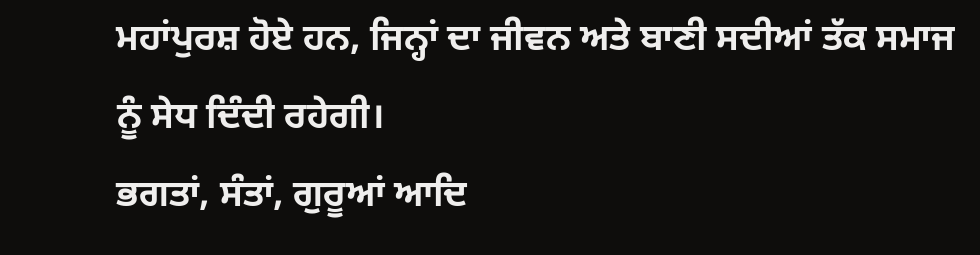ਮਹਾਂਪੁਰਸ਼ ਹੋਏ ਹਨ, ਜਿਨ੍ਹਾਂ ਦਾ ਜੀਵਨ ਅਤੇ ਬਾਣੀ ਸਦੀਆਂ ਤੱਕ ਸਮਾਜ ਨੂੰ ਸੇਧ ਦਿੰਦੀ ਰਹੇਗੀ।
ਭਗਤਾਂ, ਸੰਤਾਂ, ਗੁਰੂਆਂ ਆਦਿ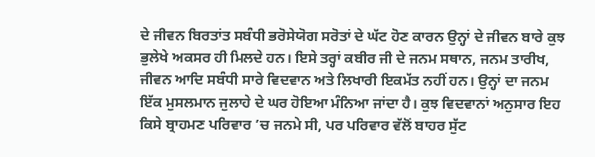ਦੇ ਜੀਵਨ ਬਿਰਤਾਂਤ ਸਬੰਧੀ ਭਰੋਸੇਯੋਗ ਸਰੋਤਾਂ ਦੇ ਘੱਟ ਹੋਣ ਕਾਰਨ ਉਨ੍ਹਾਂ ਦੇ ਜੀਵਨ ਬਾਰੇ ਕੁਝ ਭੁਲੇਖੇ ਅਕਸਰ ਹੀ ਮਿਲਦੇ ਹਨ। ਇਸੇ ਤਰ੍ਹਾਂ ਕਬੀਰ ਜੀ ਦੇ ਜਨਮ ਸਥਾਨ, ਜਨਮ ਤਾਰੀਖ, ਜੀਵਨ ਆਦਿ ਸਬੰਧੀ ਸਾਰੇ ਵਿਦਵਾਨ ਅਤੇ ਲਿਖਾਰੀ ਇਕਮੱਤ ਨਹੀਂ ਹਨ। ਉਨ੍ਹਾਂ ਦਾ ਜਨਮ ਇੱਕ ਮੁਸਲਮਾਨ ਜੁਲਾਹੇ ਦੇ ਘਰ ਹੋਇਆ ਮੰਨਿਆ ਜਾਂਦਾ ਹੈ। ਕੁਝ ਵਿਦਵਾਨਾਂ ਅਨੁਸਾਰ ਇਹ ਕਿਸੇ ਬ੍ਰਾਹਮਣ ਪਰਿਵਾਰ ’ਚ ਜਨਮੇ ਸੀ, ਪਰ ਪਰਿਵਾਰ ਵੱਲੋਂ ਬਾਹਰ ਸੁੱਟ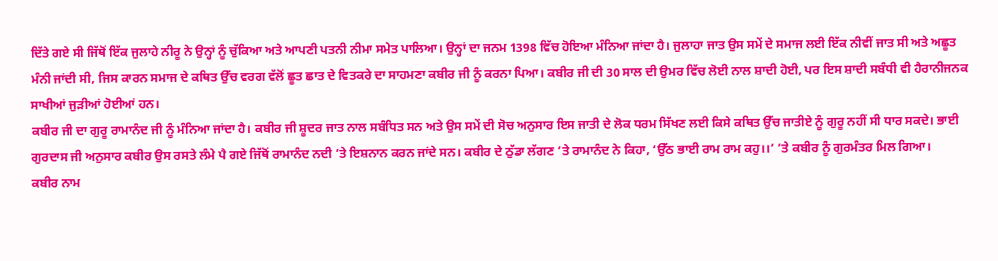ਦਿੱਤੇ ਗਏ ਸੀ ਜਿੱਥੋਂ ਇੱਕ ਜੁਲਾਹੇ ਨੀਰੂ ਨੇ ਉਨ੍ਹਾਂ ਨੂੰ ਚੁੱਕਿਆ ਅਤੇ ਆਪਣੀ ਪਤਨੀ ਨੀਮਾ ਸਮੇਤ ਪਾਲਿਆ। ਉਨ੍ਹਾਂ ਦਾ ਜਨਮ 1398 ਵਿੱਚ ਹੋਇਆ ਮੰਨਿਆ ਜਾਂਦਾ ਹੈ। ਜੁਲਾਹਾ ਜਾਤ ਉਸ ਸਮੇਂ ਦੇ ਸਮਾਜ ਲਈ ਇੱਕ ਨੀਵੀਂ ਜਾਤ ਸੀ ਅਤੇ ਅਛੂਤ ਮੰਨੀ ਜਾਂਦੀ ਸੀ, ਜਿਸ ਕਾਰਨ ਸਮਾਜ ਦੇ ਕਥਿਤ ਉੱਚ ਵਰਗ ਵੱਲੋਂ ਛੂਤ ਛਾਤ ਦੇ ਵਿਤਕਰੇ ਦਾ ਸਾਹਮਣਾ ਕਬੀਰ ਜੀ ਨੂੰ ਕਰਨਾ ਪਿਆ। ਕਬੀਰ ਜੀ ਦੀ 30 ਸਾਲ ਦੀ ਉਮਰ ਵਿੱਚ ਲੋਈ ਨਾਲ ਸ਼ਾਦੀ ਹੋਈ, ਪਰ ਇਸ ਸ਼ਾਦੀ ਸਬੰਧੀ ਵੀ ਹੈਰਾਨੀਜਨਕ ਸਾਖੀਆਂ ਜੁੜੀਆਂ ਹੋਈਆਂ ਹਨ।
ਕਬੀਰ ਜੀ ਦਾ ਗੁਰੂ ਰਾਮਾਨੰਦ ਜੀ ਨੂੰ ਮੰਨਿਆ ਜਾਂਦਾ ਹੈ। ਕਬੀਰ ਜੀ ਸ਼ੂਦਰ ਜਾਤ ਨਾਲ ਸਬੰਧਿਤ ਸਨ ਅਤੇ ਉਸ ਸਮੇਂ ਦੀ ਸੋਚ ਅਨੁਸਾਰ ਇਸ ਜਾਤੀ ਦੇ ਲੋਕ ਧਰਮ ਸਿੱਖਣ ਲਈ ਕਿਸੇ ਕਥਿਤ ਉੱਚ ਜਾਤੀਏ ਨੂੰ ਗੁਰੂ ਨਹੀਂ ਸੀ ਧਾਰ ਸਕਦੇ। ਭਾਈ ਗੁਰਦਾਸ ਜੀ ਅਨੁਸਾਰ ਕਬੀਰ ਉਸ ਰਸਤੇ ਲੰਮੇ ਪੈ ਗਏ ਜਿੱਥੋਂ ਰਾਮਾਨੰਦ ਨਦੀ ’ਤੇ ਇਸ਼ਨਾਨ ਕਰਨ ਜਾਂਦੇ ਸਨ। ਕਬੀਰ ਦੇ ਠੁੱਡਾ ਲੱਗਣ ’ਤੇ ਰਾਮਾਨੰਦ ਨੇ ਕਿਹਾ, ‘ਉੱਠ ਭਾਈ ਰਾਮ ਰਾਮ ਕਹੁ।।’ ’ਤੇ ਕਬੀਰ ਨੂੰ ਗੁਰਮੰਤਰ ਮਿਲ ਗਿਆ।
ਕਬੀਰ ਨਾਮ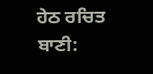ਹੇਠ ਰਚਿਤ ਬਾਣੀ: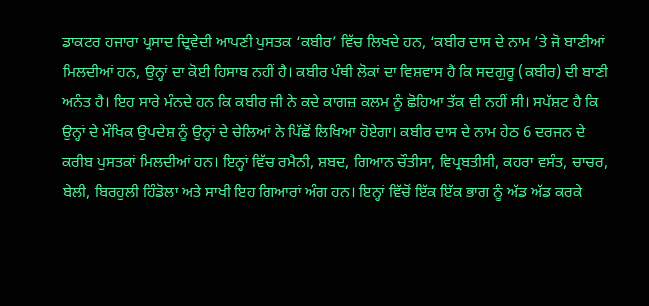ਡਾਕਟਰ ਹਜਾਰਾ ਪ੍ਰਸਾਦ ਦ੍ਰਿਵੇਦੀ ਆਪਣੀ ਪੁਸਤਕ ‘ਕਬੀਰ’ ਵਿੱਚ ਲਿਖਦੇ ਹਨ, ‘ਕਬੀਰ ਦਾਸ ਦੇ ਨਾਮ ’ਤੇ ਜੋ ਬਾਣੀਆਂ ਮਿਲਦੀਆਂ ਹਨ, ਉਨ੍ਹਾਂ ਦਾ ਕੋਈ ਹਿਸਾਬ ਨਹੀਂ ਹੈ। ਕਬੀਰ ਪੰਥੀ ਲੋਕਾਂ ਦਾ ਵਿਸ਼ਵਾਸ ਹੈ ਕਿ ਸਦਗੁਰੂ (ਕਬੀਰ) ਦੀ ਬਾਣੀ ਅਨੰਤ ਹੈ। ਇਹ ਸਾਰੇ ਮੰਨਦੇ ਹਨ ਕਿ ਕਬੀਰ ਜੀ ਨੇ ਕਦੇ ਕਾਗਜ਼ ਕਲਮ ਨੂੰ ਛੋਹਿਆ ਤੱਕ ਵੀ ਨਹੀਂ ਸੀ। ਸਪੱਸ਼ਟ ਹੈ ਕਿ ਉਨ੍ਹਾਂ ਦੇ ਮੌਖਿਕ ਉਪਦੇਸ਼ ਨੂੰ ਉਨ੍ਹਾਂ ਦੇ ਚੇਲਿਆਂ ਨੇ ਪਿੱਛੋਂ ਲਿਖਿਆ ਹੋਏਗਾ। ਕਬੀਰ ਦਾਸ ਦੇ ਨਾਮ ਹੇਠ 6 ਦਰਜਨ ਦੇ ਕਰੀਬ ਪੁਸਤਕਾਂ ਮਿਲਦੀਆਂ ਹਨ। ਇਨ੍ਹਾਂ ਵਿੱਚ ਰਮੈਨੀ, ਸ਼ਬਦ, ਗਿਆਨ ਚੌਤੀਸਾ, ਵਿਪ੍ਰਬਤੀਸੀ, ਕਹਰਾ ਵਸੰਤ, ਚਾਚਰ, ਬੇਲੀ, ਬਿਰਹੁਲੀ ਹਿੰਡੋਲਾ ਅਤੇ ਸਾਖੀ ਇਹ ਗਿਆਰਾਂ ਅੰਗ ਹਨ। ਇਨ੍ਹਾਂ ਵਿੱਚੋਂ ਇੱਕ ਇੱਕ ਭਾਗ ਨੂੰ ਅੱਡ ਅੱਡ ਕਰਕੇ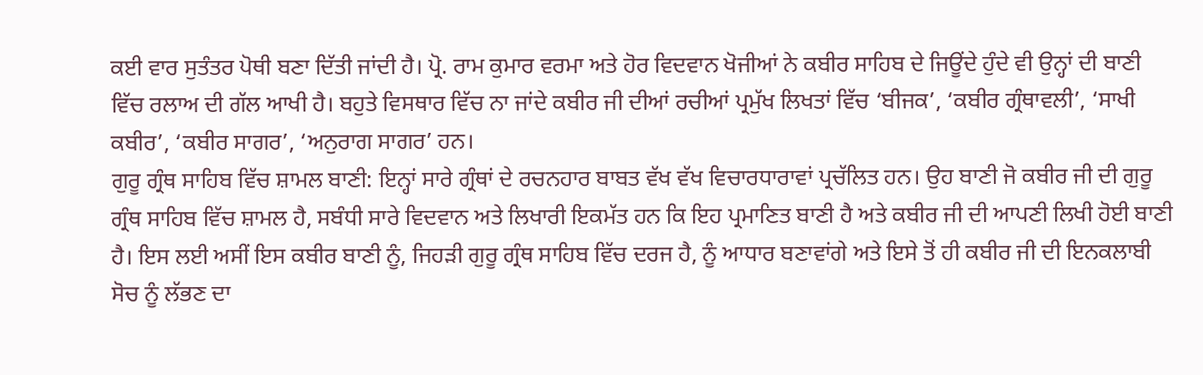ਕਈ ਵਾਰ ਸੁਤੰਤਰ ਪੋਥੀ ਬਣਾ ਦਿੱਤੀ ਜਾਂਦੀ ਹੈ। ਪ੍ਰੋ. ਰਾਮ ਕੁਮਾਰ ਵਰਮਾ ਅਤੇ ਹੋਰ ਵਿਦਵਾਨ ਖੋਜੀਆਂ ਨੇ ਕਬੀਰ ਸਾਹਿਬ ਦੇ ਜਿਊਂਦੇ ਹੁੰਦੇ ਵੀ ਉਨ੍ਹਾਂ ਦੀ ਬਾਣੀ ਵਿੱਚ ਰਲਾਅ ਦੀ ਗੱਲ ਆਖੀ ਹੈ। ਬਹੁਤੇ ਵਿਸਥਾਰ ਵਿੱਚ ਨਾ ਜਾਂਦੇ ਕਬੀਰ ਜੀ ਦੀਆਂ ਰਚੀਆਂ ਪ੍ਰਮੁੱਖ ਲਿਖਤਾਂ ਵਿੱਚ ‘ਬੀਜਕ’, ‘ਕਬੀਰ ਗ੍ਰੰਥਾਵਲੀ’, ‘ਸਾਖੀ ਕਬੀਰ’, ‘ਕਬੀਰ ਸਾਗਰ’, ‘ਅਨੁਰਾਗ ਸਾਗਰ’ ਹਨ।
ਗੁਰੂ ਗ੍ਰੰਥ ਸਾਹਿਬ ਵਿੱਚ ਸ਼ਾਮਲ ਬਾਣੀ: ਇਨ੍ਹਾਂ ਸਾਰੇ ਗ੍ਰੰਥਾਂ ਦੇ ਰਚਨਹਾਰ ਬਾਬਤ ਵੱਖ ਵੱਖ ਵਿਚਾਰਧਾਰਾਵਾਂ ਪ੍ਰਚੱਲਿਤ ਹਨ। ਉਹ ਬਾਣੀ ਜੋ ਕਬੀਰ ਜੀ ਦੀ ਗੁਰੂ ਗ੍ਰੰਥ ਸਾਹਿਬ ਵਿੱਚ ਸ਼ਾਮਲ ਹੈ, ਸਬੰਧੀ ਸਾਰੇ ਵਿਦਵਾਨ ਅਤੇ ਲਿਖਾਰੀ ਇਕਮੱਤ ਹਨ ਕਿ ਇਹ ਪ੍ਰਮਾਣਿਤ ਬਾਣੀ ਹੈ ਅਤੇ ਕਬੀਰ ਜੀ ਦੀ ਆਪਣੀ ਲਿਖੀ ਹੋਈ ਬਾਣੀ ਹੈ। ਇਸ ਲਈ ਅਸੀਂ ਇਸ ਕਬੀਰ ਬਾਣੀ ਨੂੰ, ਜਿਹੜੀ ਗੁਰੂ ਗ੍ਰੰਥ ਸਾਹਿਬ ਵਿੱਚ ਦਰਜ ਹੈ, ਨੂੰ ਆਧਾਰ ਬਣਾਵਾਂਗੇ ਅਤੇ ਇਸੇ ਤੋਂ ਹੀ ਕਬੀਰ ਜੀ ਦੀ ਇਨਕਲਾਬੀ ਸੋਚ ਨੂੰ ਲੱਭਣ ਦਾ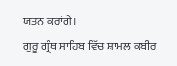ਯਤਨ ਕਰਾਂਗੇ।
ਗੁਰੂ ਗ੍ਰੰਥ ਸਾਹਿਬ ਵਿੱਚ ਸ਼ਾਮਲ ਕਬੀਰ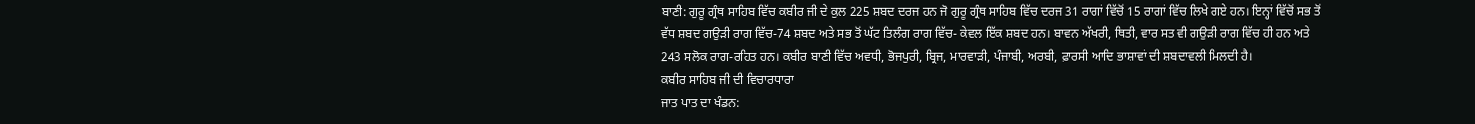ਬਾਣੀ: ਗੁਰੂ ਗ੍ਰੰਥ ਸਾਹਿਬ ਵਿੱਚ ਕਬੀਰ ਜੀ ਦੇ ਕੁਲ 225 ਸ਼ਬਦ ਦਰਜ ਹਨ ਜੋ ਗੁਰੂ ਗ੍ਰੰਥ ਸਾਹਿਬ ਵਿੱਚ ਦਰਜ 31 ਰਾਗਾਂ ਵਿੱਚੋਂ 15 ਰਾਗਾਂ ਵਿੱਚ ਲਿਖੇ ਗਏ ਹਨ। ਇਨ੍ਹਾਂ ਵਿੱਚੋਂ ਸਭ ਤੋਂ ਵੱਧ ਸ਼ਬਦ ਗਉੜੀ ਰਾਗ ਵਿੱਚ-74 ਸ਼ਬਦ ਅਤੇ ਸਭ ਤੋਂ ਘੱਟ ਤਿਲੰਗ ਰਾਗ ਵਿੱਚ- ਕੇਵਲ ਇੱਕ ਸ਼ਬਦ ਹਨ। ਬਾਵਨ ਅੱਖਰੀ, ਥਿਤੀ, ਵਾਰ ਸਤ ਵੀ ਗਉੜੀ ਰਾਗ ਵਿੱਚ ਹੀ ਹਨ ਅਤੇ 243 ਸਲੋਕ ਰਾਗ-ਰਹਿਤ ਹਨ। ਕਬੀਰ ਬਾਣੀ ਵਿੱਚ ਅਵਧੀ, ਭੋਜਪੁਰੀ, ਬ੍ਰਿਜ, ਮਾਰਵਾੜੀ, ਪੰਜਾਬੀ, ਅਰਬੀ, ਫ਼ਾਰਸੀ ਆਦਿ ਭਾਸ਼ਾਵਾਂ ਦੀ ਸ਼ਬਦਾਵਲੀ ਮਿਲਦੀ ਹੈ।
ਕਬੀਰ ਸਾਹਿਬ ਜੀ ਦੀ ਵਿਚਾਰਧਾਰਾ
ਜਾਤ ਪਾਤ ਦਾ ਖੰਡਨ: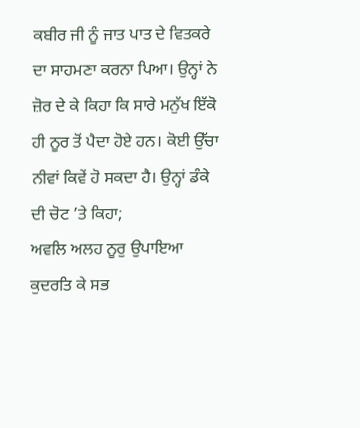ਕਬੀਰ ਜੀ ਨੂੰ ਜਾਤ ਪਾਤ ਦੇ ਵਿਤਕਰੇ ਦਾ ਸਾਹਮਣਾ ਕਰਨਾ ਪਿਆ। ਉਨ੍ਹਾਂ ਨੇ ਜ਼ੋਰ ਦੇ ਕੇ ਕਿਹਾ ਕਿ ਸਾਰੇ ਮਨੁੱਖ ਇੱਕੋ ਹੀ ਨੂਰ ਤੋਂ ਪੈਦਾ ਹੋਏ ਹਨ। ਕੋਈ ਉੱਚਾ ਨੀਵਾਂ ਕਿਵੇਂ ਹੋ ਸਕਦਾ ਹੈ। ਉਨ੍ਹਾਂ ਡੰਕੇ ਦੀ ਚੋਟ ’ਤੇ ਕਿਹਾ;
ਅਵਲਿ ਅਲਹ ਨੂਰੁ ਉਪਾਇਆ ਕੁਦਰਤਿ ਕੇ ਸਭ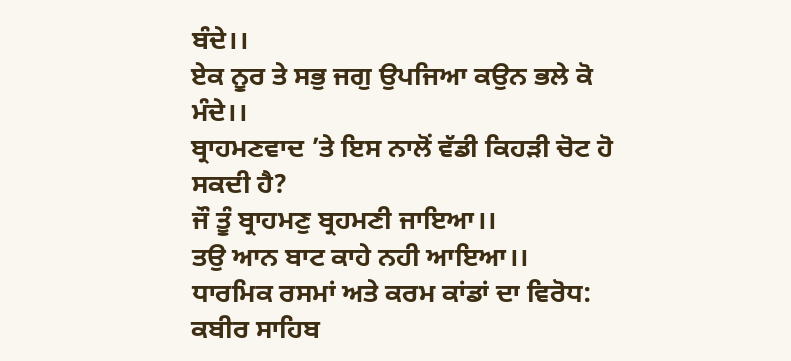ਬੰਦੇ।।
ਏਕ ਨੂਰ ਤੇ ਸਭੁ ਜਗੁ ਉਪਜਿਆ ਕਉਨ ਭਲੇ ਕੋ ਮੰਦੇ।।
ਬ੍ਰਾਹਮਣਵਾਦ ’ਤੇ ਇਸ ਨਾਲੋਂ ਵੱਡੀ ਕਿਹੜੀ ਚੋਟ ਹੋ ਸਕਦੀ ਹੈ?
ਜੌ ਤੂੰ ਬ੍ਰਾਹਮਣੁ ਬ੍ਰਹਮਣੀ ਜਾਇਆ।।
ਤਉ ਆਨ ਬਾਟ ਕਾਹੇ ਨਹੀ ਆਇਆ।।
ਧਾਰਮਿਕ ਰਸਮਾਂ ਅਤੇ ਕਰਮ ਕਾਂਡਾਂ ਦਾ ਵਿਰੋਧ: ਕਬੀਰ ਸਾਹਿਬ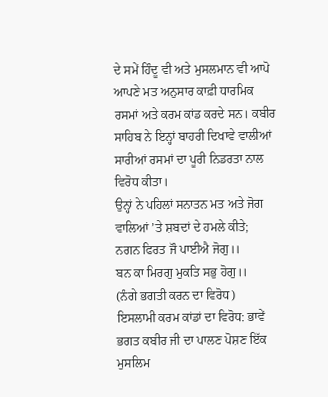ਦੇ ਸਮੇਂ ਹਿੰਦੂ ਵੀ ਅਤੇ ਮੁਸਲਮਾਨ ਵੀ ਆਪੋ ਆਪਣੇ ਮਤ ਅਨੁਸਾਰ ਕਾਫ਼ੀ ਧਾਰਮਿਕ ਰਸਮਾਂ ਅਤੇ ਕਰਮ ਕਾਂਡ ਕਰਦੇ ਸਨ। ਕਬੀਰ ਸਾਹਿਬ ਨੇ ਇਨ੍ਹਾਂ ਬਾਹਰੀ ਦਿਖਾਵੇ ਵਾਲੀਆਂ ਸਾਰੀਆਂ ਰਸਮਾਂ ਦਾ ਪੂਰੀ ਨਿਡਰਤਾ ਨਾਲ ਵਿਰੋਧ ਕੀਤਾ।
ਉਨ੍ਹਾਂ ਨੇ ਪਹਿਲਾਂ ਸਨਾਤਨ ਮਤ ਅਤੇ ਜੋਗ ਵਾਲਿਆਂ ’ਤੇ ਸ਼ਬਦਾਂ ਦੇ ਹਮਲੇ ਕੀਤੇ;
ਨਗਨ ਫਿਰਤ ਜੌ ਪਾਈਐ ਜੋਗੁ।।
ਬਨ ਕਾ ਮਿਰਗੁ ਮੁਕਤਿ ਸਭੁ ਹੋਗੁ।।
(ਨੰਗੇ ਭਗਤੀ ਕਰਨ ਦਾ ਵਿਰੋਧ)
ਇਸਲਾਮੀ ਕਰਮ ਕਾਂਡਾਂ ਦਾ ਵਿਰੋਧ: ਭਾਵੇਂ ਭਗਤ ਕਬੀਰ ਜੀ ਦਾ ਪਾਲਣ ਪੋਸ਼ਣ ਇੱਕ ਮੁਸਲਿਮ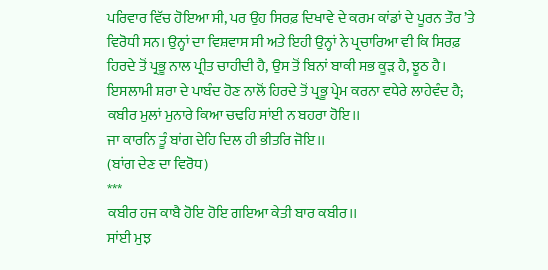ਪਰਿਵਾਰ ਵਿੱਚ ਹੋਇਆ ਸੀ, ਪਰ ਉਹ ਸਿਰਫ਼ ਦਿਖਾਵੇ ਦੇ ਕਰਮ ਕਾਂਡਾਂ ਦੇ ਪੂਰਨ ਤੌਰ ’ਤੇ ਵਿਰੋਧੀ ਸਨ। ਉਨ੍ਹਾਂ ਦਾ ਵਿਸ਼ਵਾਸ ਸੀ ਅਤੇ ਇਹੀ ਉਨ੍ਹਾਂ ਨੇ ਪ੍ਰਚਾਰਿਆ ਵੀ ਕਿ ਸਿਰਫ਼ ਹਿਰਦੇ ਤੋਂ ਪ੍ਰਭੂ ਨਾਲ ਪ੍ਰੀਤ ਚਾਹੀਦੀ ਹੈ, ਉਸ ਤੋਂ ਬਿਨਾਂ ਬਾਕੀ ਸਭ ਕੂੜ ਹੈ, ਝੂਠ ਹੈ। ਇਸਲਾਮੀ ਸ਼ਰਾ ਦੇ ਪਾਬੰਦ ਹੋਣ ਨਾਲੋਂ ਹਿਰਦੇ ਤੋਂ ਪ੍ਰਭੂ ਪ੍ਰੇਮ ਕਰਨਾ ਵਧੇਰੇ ਲਾਹੇਵੰਦ ਹੈ;
ਕਬੀਰ ਮੁਲਾਂ ਮੁਨਾਰੇ ਕਿਆ ਚਢਹਿ ਸਾਂਈ ਨ ਬਹਰਾ ਹੋਇ।।
ਜਾ ਕਾਰਨਿ ਤੂੰ ਬਾਂਗ ਦੇਹਿ ਦਿਲ ਹੀ ਭੀਤਰਿ ਜੋਇ।।
(ਬਾਂਗ ਦੇਣ ਦਾ ਵਿਰੋਧ)
***
ਕਬੀਰ ਹਜ ਕਾਬੈ ਹੋਇ ਹੋਇ ਗਇਆ ਕੇਤੀ ਬਾਰ ਕਬੀਰ।।
ਸਾਂਈ ਮੁਝ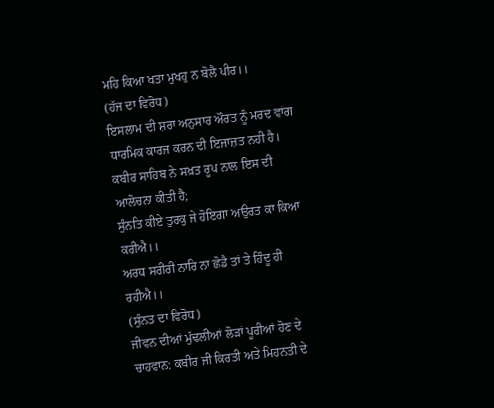ਮਹਿ ਕਿਆ ਖਤਾ ਮੁਖਹੁ ਨ ਬੋਲੈ ਪੀਰ।।
(ਹੱਜ ਦਾ ਵਿਰੋਧ)
ਇਸਲਾਮ ਦੀ ਸ਼ਰਾ ਅਨੁਸਾਰ ਔਰਤ ਨੂੰ ਮਰਦ ਵਾਂਗ ਧਾਰਮਿਕ ਕਾਰਜ ਕਰਨ ਦੀ ਇਜਾਜ਼ਤ ਨਹੀ ਹੈ। ਕਬੀਰ ਸਾਹਿਬ ਨੇ ਸਖ਼ਤ ਰੂਪ ਨਾਲ ਇਸ ਦੀ ਆਲੋਚਨਾ ਕੀਤੀ ਹੈ;
ਸੁੰਨਤਿ ਕੀਏ ਤੁਰਕੁ ਜੇ ਹੋਇਗਾ ਅਉਰਤ ਕਾ ਕਿਆ ਕਰੀਐ।।
ਅਰਧ ਸਰੀਰੀ ਨਾਰਿ ਨਾ ਛੋਡੈ ਤਾਂ ਤੇ ਹਿੰਦੂ ਹੀ ਰਹੀਐ।।
(ਸੁੰਨਤ ਦਾ ਵਿਰੋਧ)
ਜੀਵਨ ਦੀਆਂ ਮੁੱਢਲੀਆਂ ਲੋੜਾਂ ਪੂਰੀਆਂ ਹੋਣ ਦੇ ਚਾਹਵਾਨ: ਕਬੀਰ ਜੀ ਕਿਰਤੀ ਅਤੇ ਮਿਹਨਤੀ ਦੇ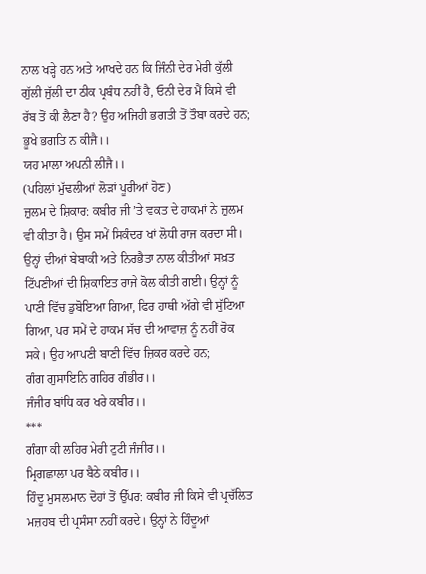ਨਾਲ ਖੜ੍ਹੇ ਹਨ ਅਤੇ ਆਖਦੇ ਹਨ ਕਿ ਜਿੰਨੀ ਦੇਰ ਮੇਰੀ ਕੁੱਲੀ ਗੁੱਲੀ ਜੁੱਲੀ ਦਾ ਠੀਕ ਪ੍ਰਬੰਧ ਨਹੀਂ ਹੈ, ਓਨੀ ਦੇਰ ਮੈਂ ਕਿਸੇ ਵੀ ਰੱਬ ਤੋਂ ਕੀ ਲੈਣਾ ਹੈ? ਉਹ ਅਜਿਹੀ ਭਗਤੀ ਤੋਂ ਤੌਬਾ ਕਰਦੇ ਹਨ;
ਭੂਖੇ ਭਗਤਿ ਨ ਕੀਜੈ।।
ਯਹ ਮਾਲਾ ਅਪਨੀ ਲੀਜੈ।।
(ਪਹਿਲਾਂ ਮੁੱਢਲੀਆਂ ਲੋੜਾਂ ਪੂਰੀਆਂ ਹੋਣ)
ਜ਼ੁਲਮ ਦੇ ਸ਼ਿਕਾਰ: ਕਬੀਰ ਜੀ ’ਤੇ ਵਕਤ ਦੇ ਹਾਕਮਾਂ ਨੇ ਜ਼ੁਲਮ ਵੀ ਕੀਤਾ ਹੈ। ਉਸ ਸਮੇਂ ਸਿਕੰਦਰ ਖਾਂ ਲੋਧੀ ਰਾਜ ਕਰਦਾ ਸੀ। ਉਨ੍ਹਾਂ ਦੀਆਂ ਬੇਬਾਕੀ ਅਤੇ ਨਿਰਭੈਤਾ ਨਾਲ ਕੀਤੀਆਂ ਸਖ਼ਤ ਟਿੱਪਣੀਆਂ ਦੀ ਸ਼ਿਕਾਇਤ ਰਾਜੇ ਕੋਲ ਕੀਤੀ ਗਈ। ਉਨ੍ਹਾਂ ਨੂੰ ਪਾਣੀ ਵਿੱਚ ਡੁਬੋਇਆ ਗਿਆ, ਫਿਰ ਹਾਥੀ ਅੱਗੇ ਵੀ ਸੁੱਟਿਆ ਗਿਆ, ਪਰ ਸਮੇਂ ਦੇ ਹਾਕਮ ਸੱਚ ਦੀ ਆਵਾਜ਼ ਨੂੰ ਨਹੀਂ ਰੋਕ ਸਕੇ। ਉਹ ਆਪਣੀ ਬਾਣੀ ਵਿੱਚ ਜ਼ਿਕਰ ਕਰਦੇ ਹਨ;
ਗੰਗ ਗੁਸਾਇਨਿ ਗਹਿਰ ਗੰਭੀਰ।।
ਜੰਜੀਰ ਬਾਂਧਿ ਕਰ ਖਰੇ ਕਬੀਰ।।
***
ਗੰਗਾ ਕੀ ਲਹਿਰ ਮੇਰੀ ਟੁਟੀ ਜੰਜੀਰ।।
ਮ੍ਰਿਗਛਾਲਾ ਪਰ ਬੈਠੇ ਕਬੀਰ।।
ਹਿੰਦੂ ਮੁਸਲਮਾਨ ਦੋਹਾਂ ਤੋਂ ਉੱਪਰ: ਕਬੀਰ ਜੀ ਕਿਸੇ ਵੀ ਪ੍ਰਚੱਲਿਤ ਮਜ਼ਹਬ ਦੀ ਪ੍ਰਸੰਸਾ ਨਹੀਂ ਕਰਦੇ। ਉਨ੍ਹਾਂ ਨੇ ਹਿੰਦੂਆਂ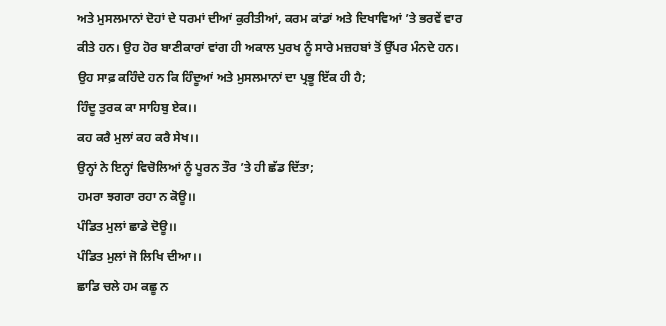ਅਤੇ ਮੁਸਲਮਾਨਾਂ ਦੋਹਾਂ ਦੇ ਧਰਮਾਂ ਦੀਆਂ ਕੁਰੀਤੀਆਂ, ਕਰਮ ਕਾਂਡਾਂ ਅਤੇ ਦਿਖਾਵਿਆਂ ’ਤੇ ਭਰਵੇਂ ਵਾਰ ਕੀਤੇ ਹਨ। ਉਹ ਹੋਰ ਬਾਣੀਕਾਰਾਂ ਵਾਂਗ ਹੀ ਅਕਾਲ ਪੁਰਖ ਨੂੰ ਸਾਰੇ ਮਜ਼ਹਬਾਂ ਤੋਂ ਉੱਪਰ ਮੰਨਦੇ ਹਨ। ਉਹ ਸਾਫ਼ ਕਹਿੰਦੇ ਹਨ ਕਿ ਹਿੰਦੂਆਂ ਅਤੇ ਮੁਸਲਮਾਨਾਂ ਦਾ ਪ੍ਰਭੂ ਇੱਕ ਹੀ ਹੈ;
ਹਿੰਦੂ ਤੁਰਕ ਕਾ ਸਾਹਿਬੁ ਏਕ।।
ਕਹ ਕਰੈ ਮੁਲਾਂ ਕਹ ਕਰੈ ਸੇਖ।।
ਉਨ੍ਹਾਂ ਨੇ ਇਨ੍ਹਾਂ ਵਿਚੋਲਿਆਂ ਨੂੰ ਪੂਰਨ ਤੌਰ ’ਤੇ ਹੀ ਛੱਡ ਦਿੱਤਾ;
ਹਮਰਾ ਝਗਰਾ ਰਹਾ ਨ ਕੋਊ।।
ਪੰਡਿਤ ਮੁਲਾਂ ਛਾਡੇ ਦੋਊ।।
ਪੰਡਿਤ ਮੁਲਾਂ ਜੋ ਲਿਖਿ ਦੀਆ।।
ਛਾਡਿ ਚਲੇ ਹਮ ਕਛੂ ਨ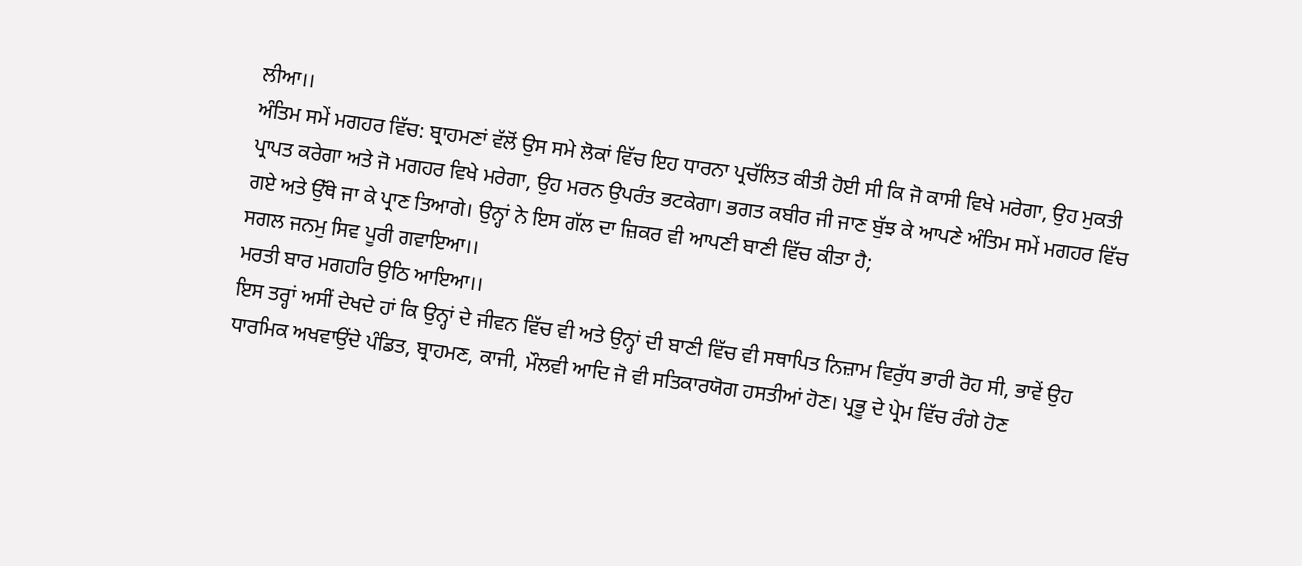ਲੀਆ।।
ਅੰਤਿਮ ਸਮੇਂ ਮਗਹਰ ਵਿੱਚ: ਬ੍ਰਾਹਮਣਾਂ ਵੱਲੋਂ ਉਸ ਸਮੇ ਲੋਕਾਂ ਵਿੱਚ ਇਹ ਧਾਰਨਾ ਪ੍ਰਚੱਲਿਤ ਕੀਤੀ ਹੋਈ ਸੀ ਕਿ ਜੋ ਕਾਸੀ ਵਿਖੇ ਮਰੇਗਾ, ਉਹ ਮੁਕਤੀ ਪ੍ਰਾਪਤ ਕਰੇਗਾ ਅਤੇ ਜੋ ਮਗਹਰ ਵਿਖੇ ਮਰੇਗਾ, ਉਹ ਮਰਨ ਉਪਰੰਤ ਭਟਕੇਗਾ। ਭਗਤ ਕਬੀਰ ਜੀ ਜਾਣ ਬੁੱਝ ਕੇ ਆਪਣੇ ਅੰਤਿਮ ਸਮੇਂ ਮਗਹਰ ਵਿੱਚ ਗਏ ਅਤੇ ਉੱਥੇ ਜਾ ਕੇ ਪ੍ਰਾਣ ਤਿਆਗੇ। ਉਨ੍ਹਾਂ ਨੇ ਇਸ ਗੱਲ ਦਾ ਜ਼ਿਕਰ ਵੀ ਆਪਣੀ ਬਾਣੀ ਵਿੱਚ ਕੀਤਾ ਹੈ;
ਸਗਲ ਜਨਮੁ ਸਿਵ ਪੂਰੀ ਗਵਾਇਆ।।
ਮਰਤੀ ਬਾਰ ਮਗਹਰਿ ਉਠਿ ਆਇਆ।।
ਇਸ ਤਰ੍ਹਾਂ ਅਸੀਂ ਦੇਖਦੇ ਹਾਂ ਕਿ ਉਨ੍ਹਾਂ ਦੇ ਜੀਵਨ ਵਿੱਚ ਵੀ ਅਤੇ ਉਨ੍ਹਾਂ ਦੀ ਬਾਣੀ ਵਿੱਚ ਵੀ ਸਥਾਪਿਤ ਨਿਜ਼ਾਮ ਵਿਰੁੱਧ ਭਾਰੀ ਰੋਹ ਸੀ, ਭਾਵੇਂ ਉਹ ਧਾਰਮਿਕ ਅਖਵਾਉਂਦੇ ਪੰਡਿਤ, ਬ੍ਰਾਹਮਣ, ਕਾਜੀ, ਮੌਲਵੀ ਆਦਿ ਜੋ ਵੀ ਸਤਿਕਾਰਯੋਗ ਹਸਤੀਆਂ ਹੋਣ। ਪ੍ਰਭੂ ਦੇ ਪ੍ਰੇਮ ਵਿੱਚ ਰੰਗੇ ਹੋਣ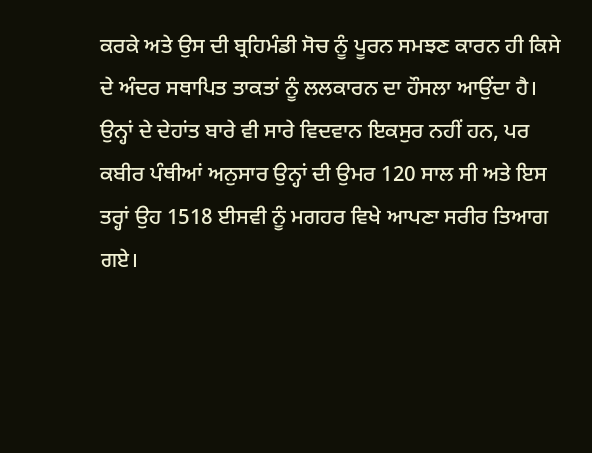ਕਰਕੇ ਅਤੇ ਉਸ ਦੀ ਬ੍ਰਹਿਮੰਡੀ ਸੋਚ ਨੂੰ ਪੂਰਨ ਸਮਝਣ ਕਾਰਨ ਹੀ ਕਿਸੇ ਦੇ ਅੰਦਰ ਸਥਾਪਿਤ ਤਾਕਤਾਂ ਨੂੰ ਲਲਕਾਰਨ ਦਾ ਹੌਸਲਾ ਆਉਂਦਾ ਹੈ।
ਉਨ੍ਹਾਂ ਦੇ ਦੇਹਾਂਤ ਬਾਰੇ ਵੀ ਸਾਰੇ ਵਿਦਵਾਨ ਇਕਸੁਰ ਨਹੀਂ ਹਨ, ਪਰ ਕਬੀਰ ਪੰਥੀਆਂ ਅਨੁਸਾਰ ਉਨ੍ਹਾਂ ਦੀ ਉਮਰ 120 ਸਾਲ ਸੀ ਅਤੇ ਇਸ ਤਰ੍ਹਾਂ ਉਹ 1518 ਈਸਵੀ ਨੂੰ ਮਗਹਰ ਵਿਖੇ ਆਪਣਾ ਸਰੀਰ ਤਿਆਗ ਗਏ।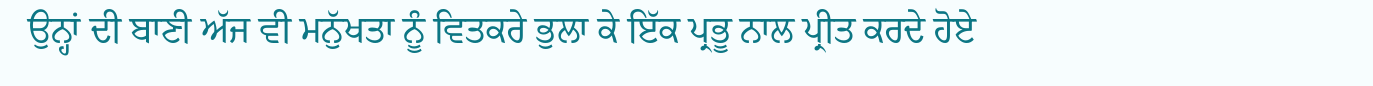ਉਨ੍ਹਾਂ ਦੀ ਬਾਣੀ ਅੱਜ ਵੀ ਮਨੁੱਖਤਾ ਨੂੰ ਵਿਤਕਰੇ ਭੁਲਾ ਕੇ ਇੱਕ ਪ੍ਰਭੂ ਨਾਲ ਪ੍ਰੀਤ ਕਰਦੇ ਹੋਏ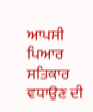ਆਪਸੀ ਪਿਆਰ ਸਤਿਕਾਰ ਵਧਾਉਣ ਦੀ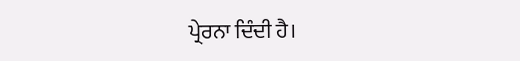ਪ੍ਰੇਰਨਾ ਦਿੰਦੀ ਹੈ।